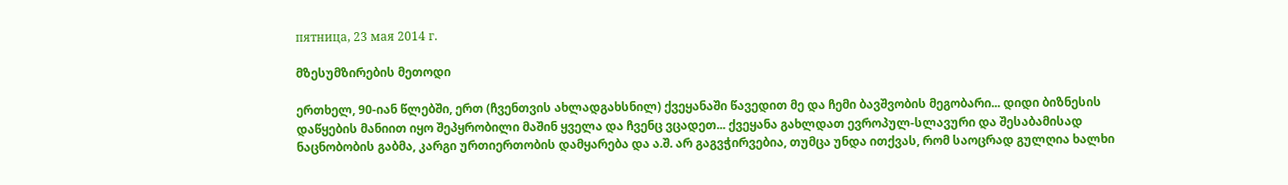пятница, 23 мая 2014 г.

მზესუმზირების მეთოდი

ერთხელ, 90-იან წლებში, ერთ (ჩვენთვის ახლადგახსნილ) ქვეყანაში წავედით მე და ჩემი ბავშვობის მეგობარი... დიდი ბიზნესის დაწყების მანიით იყო შეპყრობილი მაშინ ყველა და ჩვენც ვცადეთ... ქვეყანა გახლდათ ევროპულ-სლავური და შესაბამისად ნაცნობობის გაბმა, კარგი ურთიერთობის დამყარება და ა.შ. არ გაგვჭირვებია, თუმცა უნდა ითქვას, რომ საოცრად გულღია ხალხი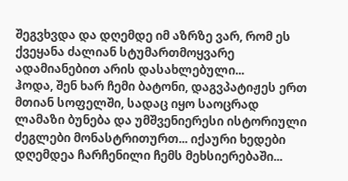შეგვხვდა და დღემდე იმ აზრზე ვარ, რომ ეს ქვეყანა ძალიან სტუმართმოყვარე ადამიანებით არის დასახლებული...
ჰოდა, შენ ხარ ჩემი ბატონი, დაგვპატიჟეს ერთ მთიან სოფელში, სადაც იყო საოცრად ლამაზი ბუნება და უმშვენიერესი ისტორიული ძეგლები მონასტრითურთ... იქაური ხედები დღემდეა ჩარჩენილი ჩემს მეხსიერებაში...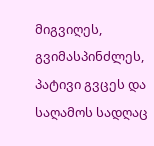მიგვიღეს, გვიმასპინძლეს, პატივი გვცეს და საღამოს სადღაც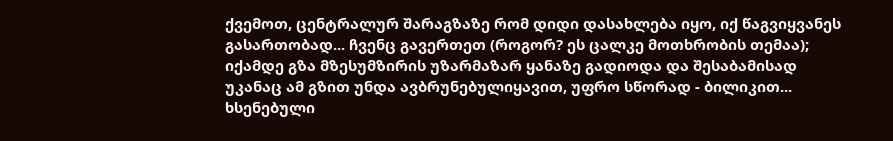ქვემოთ, ცენტრალურ შარაგზაზე რომ დიდი დასახლება იყო, იქ წაგვიყვანეს გასართობად... ჩვენც გავერთეთ (როგორ? ეს ცალკე მოთხრობის თემაა); იქამდე გზა მზესუმზირის უზარმაზარ ყანაზე გადიოდა და შესაბამისად უკანაც ამ გზით უნდა ავბრუნებულიყავით, უფრო სწორად - ბილიკით...
ხსენებული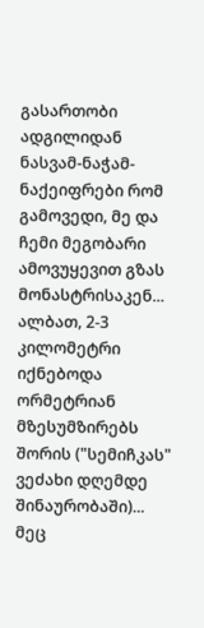გასართობი ადგილიდან ნასვამ-ნაჭამ-ნაქეიფრები რომ გამოვედი, მე და ჩემი მეგობარი ამოვუყევით გზას მონასტრისაკენ... ალბათ, 2-3 კილომეტრი იქნებოდა ორმეტრიან მზესუმზირებს შორის ("სემიჩკას" ვეძახი დღემდე შინაურობაში)... მეც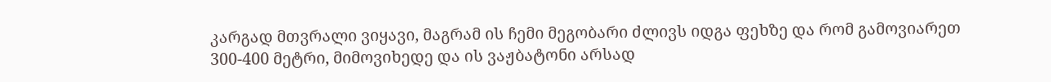კარგად მთვრალი ვიყავი, მაგრამ ის ჩემი მეგობარი ძლივს იდგა ფეხზე და რომ გამოვიარეთ 300-400 მეტრი, მიმოვიხედე და ის ვაჟბატონი არსად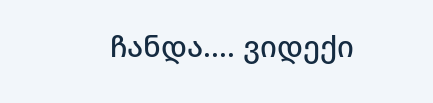ჩანდა.... ვიდექი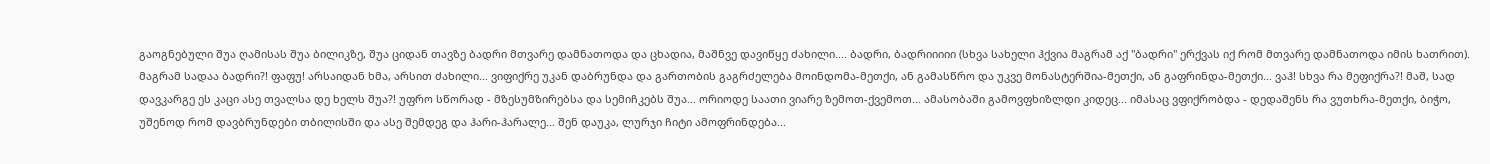გაოგნებული შუა ღამისას შუა ბილიკზე, შუა ციდან თავზე ბადრი მთვარე დამნათოდა და ცხადია, მაშნვე დავიწყე ძახილი.... ბადრი, ბადრიიიიი (სხვა სახელი ჰქვია მაგრამ აქ "ბადრი" ერქვას იქ რომ მთვარე დამნათოდა იმის ხათრით). მაგრამ სადაა ბადრი?! ფაფუ! არსაიდან ხმა, არსით ძახილი... ვიფიქრე უკან დაბრუნდა და გართობის გაგრძელება მოინდომა-მეთქი, ან გამასწრო და უკვე მონასტერშია-მეთქი, ან გაფრინდა-მეთქი... ვაჰ! სხვა რა მეფიქრა?! მაშ, სად დავკარგე ეს კაცი ასე თვალსა დე ხელს შუა?! უფრო სწორად - მზესუმზირებსა და სემიჩკებს შუა... ორიოდე საათი ვიარე ზემოთ-ქვემოთ... ამასობაში გამოვფხიზლდი კიდეც... იმასაც ვფიქრობდა - დედაშენს რა ვუთხრა-მეთქი, ბიჭო, უშენოდ რომ დავბრუნდები თბილისში და ასე შემდეგ და ჰარი-ჰარალე... შენ დაუკა, ლურჯი ჩიტი ამოფრინდება...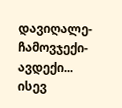დავიღალე-ჩამოვჯექი-ავდექი... ისევ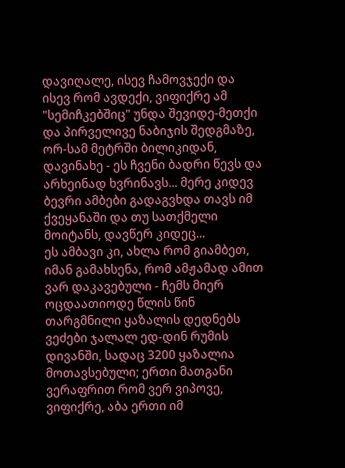დავიღალე, ისევ ჩამოვჯექი და ისევ რომ ავდექი, ვიფიქრე ამ "სემიჩკებშიც" უნდა შევიდე-მეთქი და პირველივე ნაბიჯის შედგმაზე, ორ-სამ მეტრში ბილიკიდან, დავინახე - ეს ჩვენი ბადრი წევს და არხეინად ხვრინავს... მერე კიდევ ბევრი ამბები გადაგვხდა თავს იმ ქვეყანაში და თუ სათქმელი მოიტანს, დავწერ კიდეც...
ეს ამბავი კი, ახლა რომ გიამბეთ,  იმან გამახსენა, რომ ამჟამად ამით ვარ დაკავებული - ჩემს მიერ ოცდაათიოდე წლის წინ თარგმნილი ყაზალის დედნებს ვეძები ჯალალ ედ-დინ რუმის დივანში, სადაც 3200 ყაზალია მოთავსებული; ერთი მათგანი ვერაფრით რომ ვერ ვიპოვე, ვიფიქრე, აბა ერთი იმ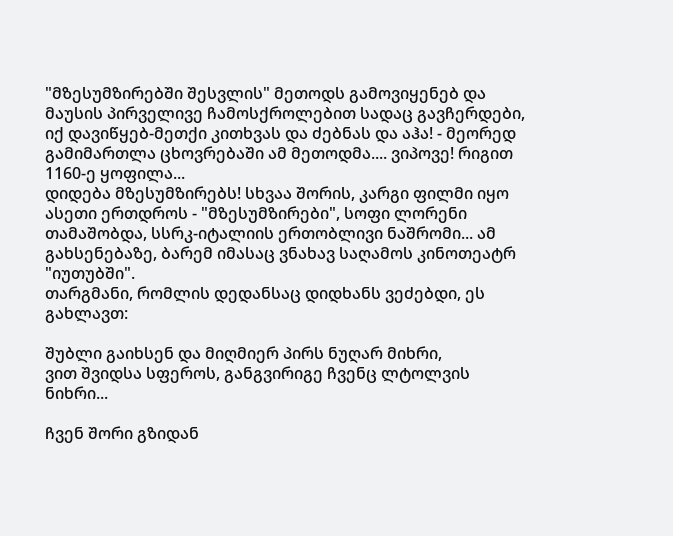"მზესუმზირებში შესვლის" მეთოდს გამოვიყენებ და მაუსის პირველივე ჩამოსქროლებით სადაც გავჩერდები, იქ დავიწყებ-მეთქი კითხვას და ძებნას და აჰა! - მეორედ გამიმართლა ცხოვრებაში ამ მეთოდმა.... ვიპოვე! რიგით 1160-ე ყოფილა...
დიდება მზესუმზირებს! სხვაა შორის, კარგი ფილმი იყო ასეთი ერთდროს - "მზესუმზირები", სოფი ლორენი თამაშობდა, სსრკ-იტალიის ერთობლივი ნაშრომი... ამ გახსენებაზე, ბარემ იმასაც ვნახავ საღამოს კინოთეატრ "იუთუბში".
თარგმანი, რომლის დედანსაც დიდხანს ვეძებდი, ეს გახლავთ:

შუბლი გაიხსენ და მიღმიერ პირს ნუღარ მიხრი,
ვით შვიდსა სფეროს, განგვირიგე ჩვენც ლტოლვის ნიხრი...

ჩვენ შორი გზიდან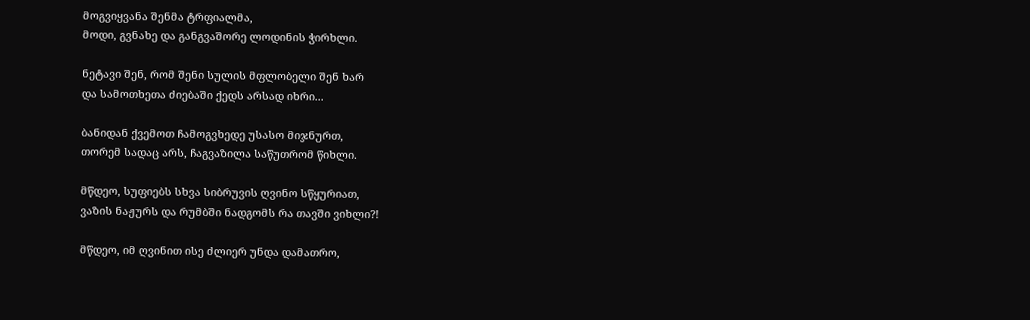მოგვიყვანა შენმა ტრფიალმა,
მოდი, გვნახე და განგვაშორე ლოდინის ჭირხლი.

ნეტავი შენ, რომ შენი სულის მფლობელი შენ ხარ
და სამოთხეთა ძიებაში ქედს არსად იხრი...

ბანიდან ქვემოთ ჩამოგვხედე უსასო მიჯნურთ,
თორემ სადაც არს, ჩაგვაზილა საწუთრომ წიხლი.

მწდეო, სუფიებს სხვა სიბრუვის ღვინო სწყურიათ,
ვაზის ნაჟურს და რუმბში ნადგომს რა თავში ვიხლი?!

მწდეო, იმ ღვინით ისე ძლიერ უნდა დამათრო,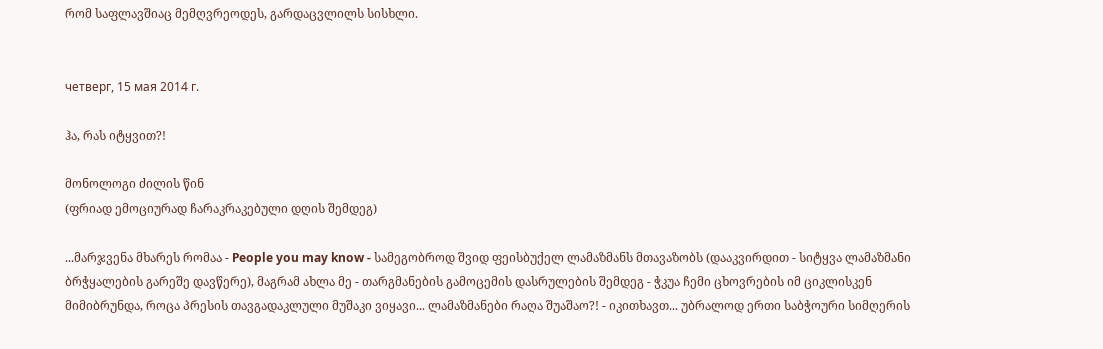რომ საფლავშიაც მემღვრეოდეს, გარდაცვლილს სისხლი.


четверг, 15 мая 2014 г.

ჰა, რას იტყვით?!

მონოლოგი ძილის წინ
(ფრიად ემოციურად ჩარაკრაკებული დღის შემდეგ)

...მარჯვენა მხარეს რომაა - People you may know - სამეგობროდ შვიდ ფეისბუქელ ლამაზმანს მთავაზობს (დააკვირდით - სიტყვა ლამაზმანი ბრჭყალების გარეშე დავწერე), მაგრამ ახლა მე - თარგმანების გამოცემის დასრულების შემდეგ - ჭკუა ჩემი ცხოვრების იმ ციკლისკენ მიმიბრუნდა, როცა პრესის თავგადაკლული მუშაკი ვიყავი... ლამაზმანები რაღა შუაშაო?! - იკითხავთ... უბრალოდ ერთი საბჭოური სიმღერის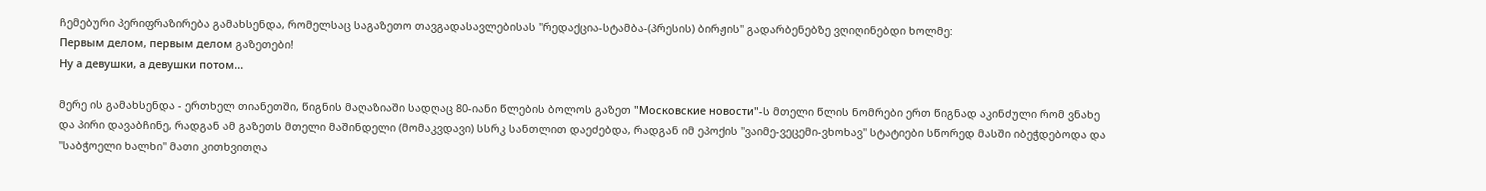ჩემებური პერიფრაზირება გამახსენდა, რომელსაც საგაზეთო თავგადასავლებისას "რედაქცია-სტამბა-(პრესის) ბირჟის" გადარბენებზე ვღიღინებდი ხოლმე:
Первым делом, первым делом გაზეთები!
Ну а девушки, а девушки потом...

მერე ის გამახსენდა - ერთხელ თიანეთში, წიგნის მაღაზიაში სადღაც 80-იანი წლების ბოლოს გაზეთ "Московские новости"-ს მთელი წლის ნომრები ერთ წიგნად აკინძული რომ ვნახე და პირი დავაბჩინე, რადგან ამ გაზეთს მთელი მაშინდელი (მომაკვდავი) სსრკ სანთლით დაეძებდა, რადგან იმ ეპოქის "ვაიმე-ვეცემი-ვხოხავ" სტატიები სწორედ მასში იბეჭდებოდა და "საბჭოელი ხალხი" მათი კითხვითღა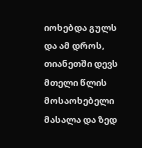იოხებდა გულს და ამ დროს, თიანეთში დევს მთელი წლის მოსაოხებელი მასალა და ზედ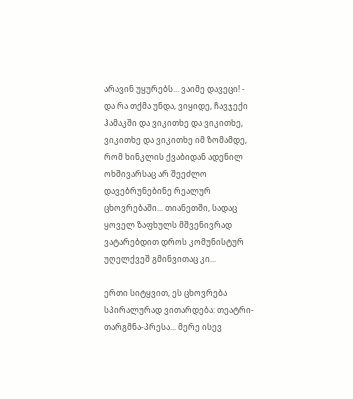არავინ უყურებს... ვაიმე დავეცი! - და რა თქმა უნდა, ვიყიდე, ჩავჯექი ჰამაკში და ვიკითხე და ვიკითხე, ვიკითხე და ვიკითხე იმ ზომამდე, რომ ხინკლის ქვაბიდან ადენილ ოხშივარსაც არ შეეძლო დავებრუნებინე რეალურ ცხოვრებაში... თიანეთში, სადაც ყოველ ზაფხულს მშვენივრად ვატარებდით დროს კომუნისტურ უღელქვეშ გმინვითაც კი...

ერთი სიტყვით, ეს ცხოვრება სპირალურად ვითარდება: თეატრი-თარგმნა-პრესა... მერე ისევ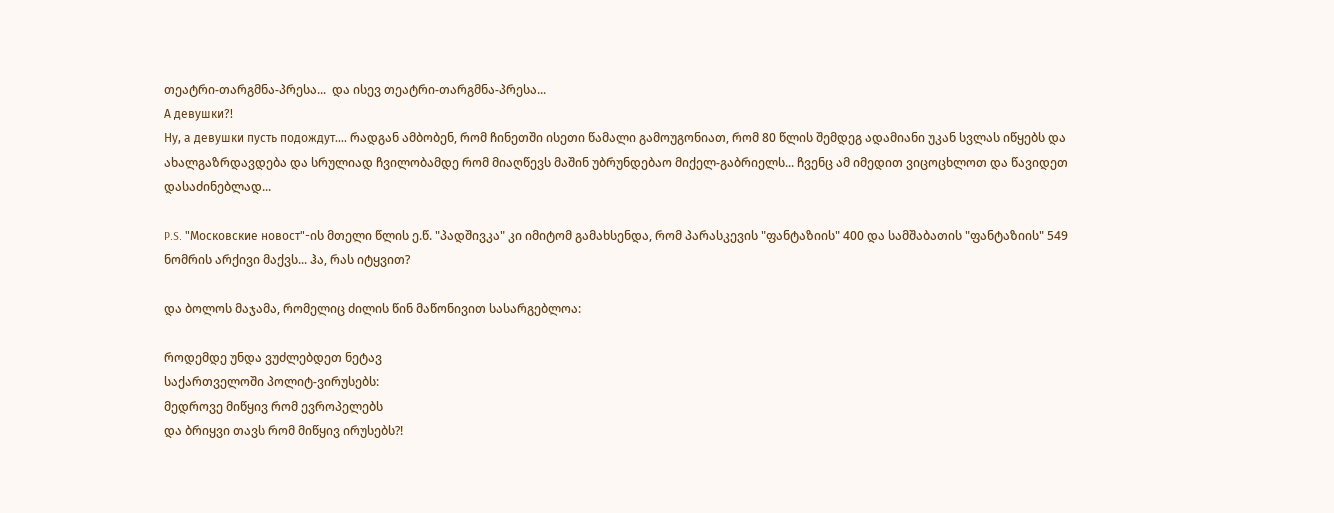თეატრი-თარგმნა-პრესა...  და ისევ თეატრი-თარგმნა-პრესა...
А девушки?!
Ну, а девушки пусть подождут.... რადგან ამბობენ, რომ ჩინეთში ისეთი წამალი გამოუგონიათ, რომ 80 წლის შემდეგ ადამიანი უკან სვლას იწყებს და ახალგაზრდავდება და სრულიად ჩვილობამდე რომ მიაღწევს მაშინ უბრუნდებაო მიქელ-გაბრიელს... ჩვენც ამ იმედით ვიცოცხლოთ და წავიდეთ დასაძინებლად...

P.S. "Московские новост"-ის მთელი წლის ე.წ. "პადშივკა" კი იმიტომ გამახსენდა, რომ პარასკევის "ფანტაზიის" 400 და სამშაბათის "ფანტაზიის" 549 ნომრის არქივი მაქვს... ჰა, რას იტყვით?

და ბოლოს მაჯამა, რომელიც ძილის წინ მაწონივით სასარგებლოა:

როდემდე უნდა ვუძლებდეთ ნეტავ
საქართველოში პოლიტ-ვირუსებს:
მედროვე მიწყივ რომ ევროპელებს
და ბრიყვი თავს რომ მიწყივ ირუსებს?!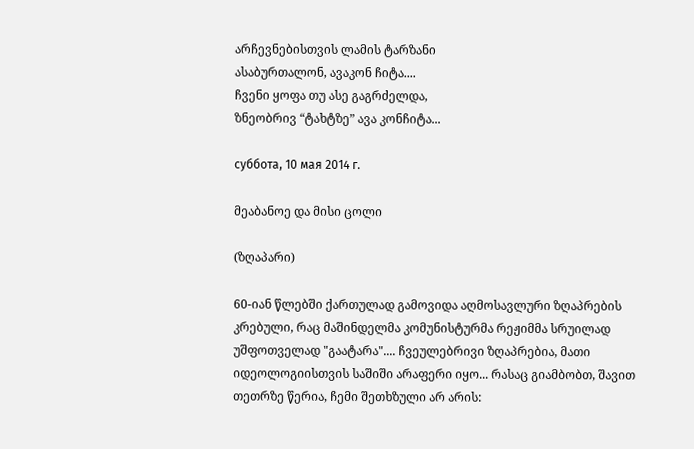არჩევნებისთვის ლამის ტარზანი
ასაბურთალონ, ავაკონ ჩიტა....
ჩვენი ყოფა თუ ასე გაგრძელდა,
ზნეობრივ “ტახტზე” ავა კონჩიტა...

суббота, 10 мая 2014 г.

მეაბანოე და მისი ცოლი

(ზღაპარი)

60-იან წლებში ქართულად გამოვიდა აღმოსავლური ზღაპრების კრებული, რაც მაშინდელმა კომუნისტურმა რეჟიმმა სრუილად უშფოთველად "გაატარა".... ჩვეულებრივი ზღაპრებია, მათი იდეოლოგიისთვის საშიში არაფერი იყო... რასაც გიამბობთ, შავით თეთრზე წერია, ჩემი შეთხზული არ არის: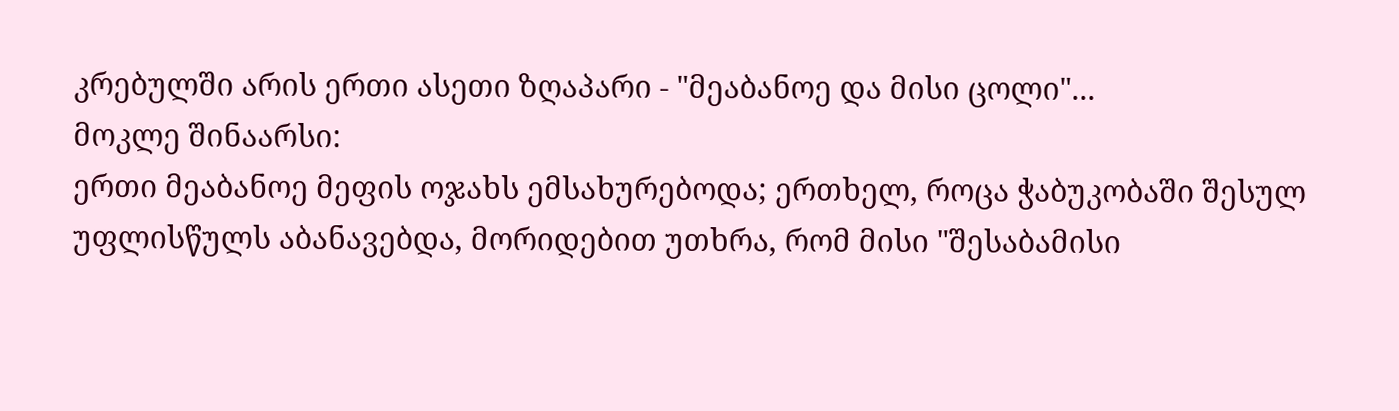კრებულში არის ერთი ასეთი ზღაპარი - "მეაბანოე და მისი ცოლი"...
მოკლე შინაარსი:
ერთი მეაბანოე მეფის ოჯახს ემსახურებოდა; ერთხელ, როცა ჭაბუკობაში შესულ უფლისწულს აბანავებდა, მორიდებით უთხრა, რომ მისი "შესაბამისი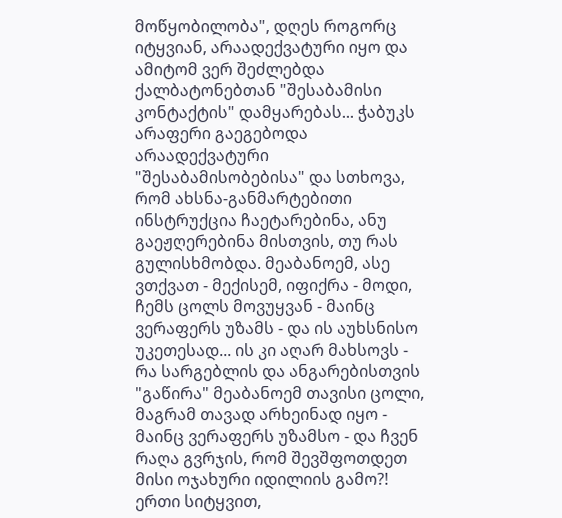მოწყობილობა", დღეს როგორც იტყვიან, არაადექვატური იყო და ამიტომ ვერ შეძლებდა ქალბატონებთან "შესაბამისი კონტაქტის" დამყარებას... ჭაბუკს არაფერი გაეგებოდა არაადექვატური "შესაბამისობებისა" და სთხოვა, რომ ახსნა-განმარტებითი ინსტრუქცია ჩაეტარებინა, ანუ გაეჟღერებინა მისთვის, თუ რას გულისხმობდა. მეაბანოემ, ასე ვთქვათ - მექისემ, იფიქრა - მოდი, ჩემს ცოლს მოვუყვან - მაინც ვერაფერს უზამს - და ის აუხსნისო უკეთესად... ის კი აღარ მახსოვს - რა სარგებლის და ანგარებისთვის "გაწირა" მეაბანოემ თავისი ცოლი, მაგრამ თავად არხეინად იყო - მაინც ვერაფერს უზამსო - და ჩვენ რაღა გვრჯის, რომ შევშფოთდეთ მისი ოჯახური იდილიის გამო?!
ერთი სიტყვით,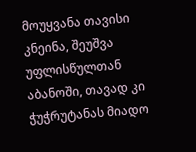მოუყვანა თავისი კნეინა, შეუშვა უფლისწულთან აბანოში, თავად კი ჭუჭრუტანას მიადო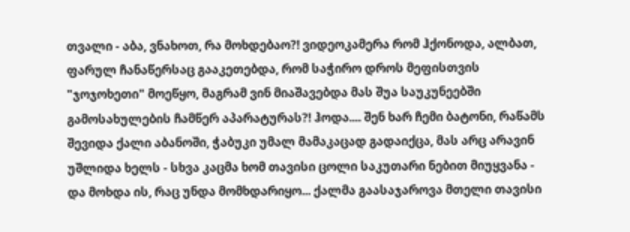თვალი - აბა, ვნახოთ, რა მოხდებაო?! ვიდეოკამერა რომ ჰქონოდა, ალბათ, ფარულ ჩანაწერსაც გააკეთებდა, რომ საჭირო დროს მეფისთვის "ჯოჯოხეთი" მოეწყო, მაგრამ ვინ მიაშავებდა მას შუა საუკუნეებში გამოსახულების ჩამწერ აპარატურას?! ჰოდა.... შენ ხარ ჩემი ბატონი, რაწამს შევიდა ქალი აბანოში, ჭაბუკი უმალ მამაკაცად გადაიქცა, მას არც არავინ უშლიდა ხელს - სხვა კაცმა ხომ თავისი ცოლი საკუთარი ნებით მიუყვანა - და მოხდა ის, რაც უნდა მომხდარიყო... ქალმა გაასაჯაროვა მთელი თავისი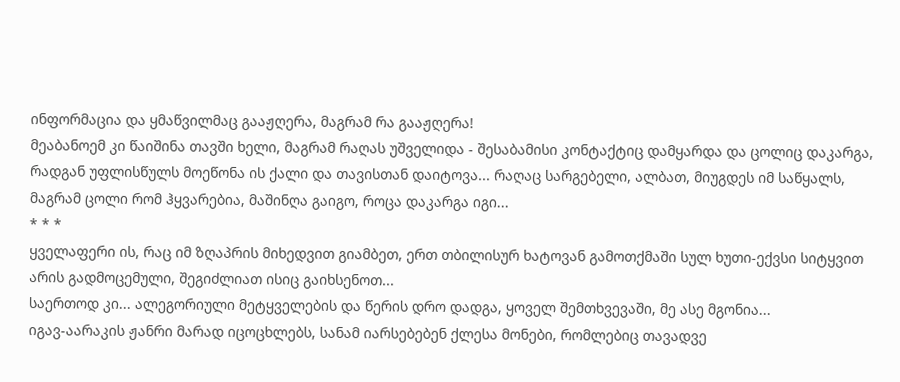ინფორმაცია და ყმაწვილმაც გააჟღერა, მაგრამ რა გააჟღერა!
მეაბანოემ კი წაიშინა თავში ხელი, მაგრამ რაღას უშველიდა - შესაბამისი კონტაქტიც დამყარდა და ცოლიც დაკარგა, რადგან უფლისწულს მოეწონა ის ქალი და თავისთან დაიტოვა... რაღაც სარგებელი, ალბათ, მიუგდეს იმ საწყალს, მაგრამ ცოლი რომ ჰყვარებია, მაშინღა გაიგო, როცა დაკარგა იგი...
* * *
ყველაფერი ის, რაც იმ ზღაპრის მიხედვით გიამბეთ, ერთ თბილისურ ხატოვან გამოთქმაში სულ ხუთი-ექვსი სიტყვით არის გადმოცემული, შეგიძლიათ ისიც გაიხსენოთ...
საერთოდ კი... ალეგორიული მეტყველების და წერის დრო დადგა, ყოველ შემთხვევაში, მე ასე მგონია...
იგავ-აარაკის ჟანრი მარად იცოცხლებს, სანამ იარსებებენ ქლესა მონები, რომლებიც თავადვე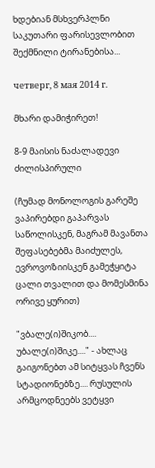ხდებიან მსხვერპლნი საკუთარი ფარისევლობით შექმნილი ტირანებისა...

четверг, 8 мая 2014 г.

მხარი დამიჭირეთ!

8-9 მაისის ნაძალადევი ძილისპირული

(ჩუმად მონოლოგის გარეშე ვაპირებდი გაპარვას საწოლისკენ, მაგრამ მავანთა შეფასებებმა მაიძულეს, ევროვოზიისკენ გამეჭყიტა ცალი თვალით და მომესმინა ორივე ყურით)

"ვბალე(ი)შიკობ.... უბალე(ი)შიკე...." - ახლაც გაიგონებთ ამ სიტყვას ჩვენს სტადიონებზე.... რუსულის არმცოდნეებს ვეტყვი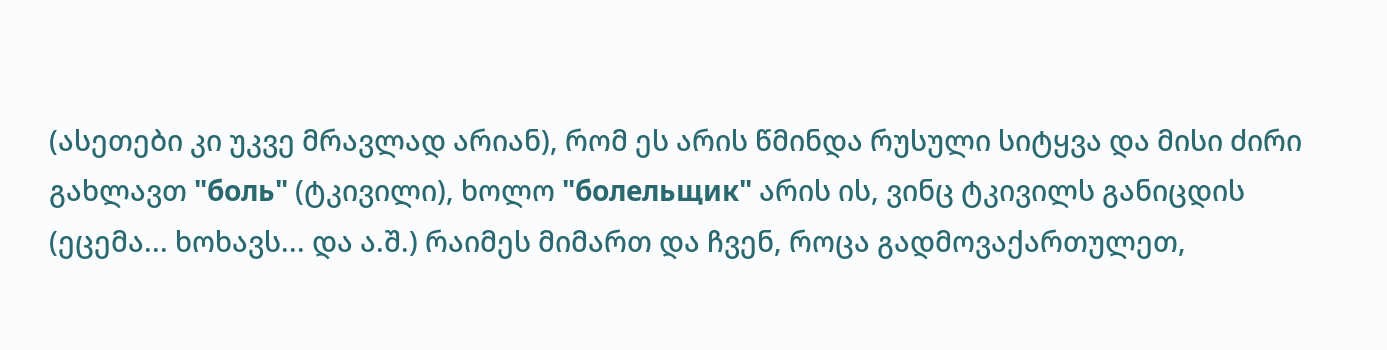(ასეთები კი უკვე მრავლად არიან), რომ ეს არის წმინდა რუსული სიტყვა და მისი ძირი გახლავთ "боль" (ტკივილი), ხოლო "болельщик" არის ის, ვინც ტკივილს განიცდის (ეცემა... ხოხავს... და ა.შ.) რაიმეს მიმართ და ჩვენ, როცა გადმოვაქართულეთ,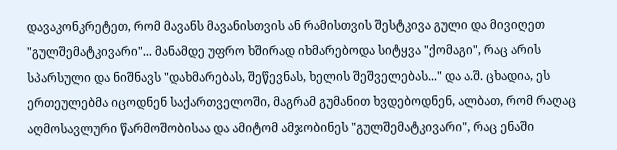დავაკონკრეტეთ, რომ მავანს მავანისთვის ან რამისთვის შესტკივა გული და მივიღეთ "გულშემატკივარი"... მანამდე უფრო ხშირად იხმარებოდა სიტყვა "ქომაგი", რაც არის სპარსული და ნიშნავს "დახმარებას, შეწევნას, ხელის შეშველებას..." და ა.შ. ცხადია, ეს ერთეულებმა იცოდნენ საქართველოში, მაგრამ გუმანით ხვდებოდნენ, ალბათ, რომ რაღაც აღმოსავლური წარმოშობისაა და ამიტომ ამჯობინეს "გულშემატკივარი", რაც ენაში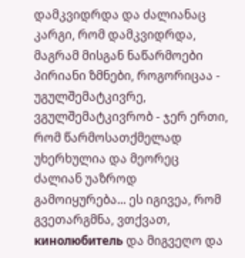დამკვიდრდა და ძალიანაც კარგი, რომ დამკვიდრდა, მაგრამ მისგან ნაწარმოები  პირიანი ზმნები, როგორიცაა - უგულშემატკივრე, ვგულშემატკივრობ - ჯერ ერთი, რომ წარმოსათქმელად უხერხულია და მეორეც ძალიან უაზროდ გამოიყურება... ეს იგივეა, რომ გვეთარგმნა, ვთქვათ, кинолюбитель და მიგვეღო და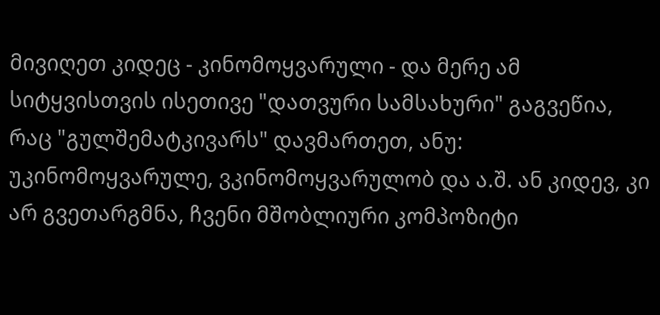მივიღეთ კიდეც - კინომოყვარული - და მერე ამ სიტყვისთვის ისეთივე "დათვური სამსახური" გაგვეწია, რაც "გულშემატკივარს" დავმართეთ, ანუ: უკინომოყვარულე, ვკინომოყვარულობ და ა.შ. ან კიდევ, კი არ გვეთარგმნა, ჩვენი მშობლიური კომპოზიტი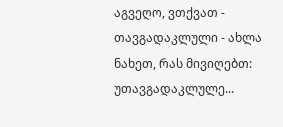აგვეღო, ვთქვათ - თავგადაკლული - ახლა ნახეთ, რას მივიღებთ: უთავგადაკლულე...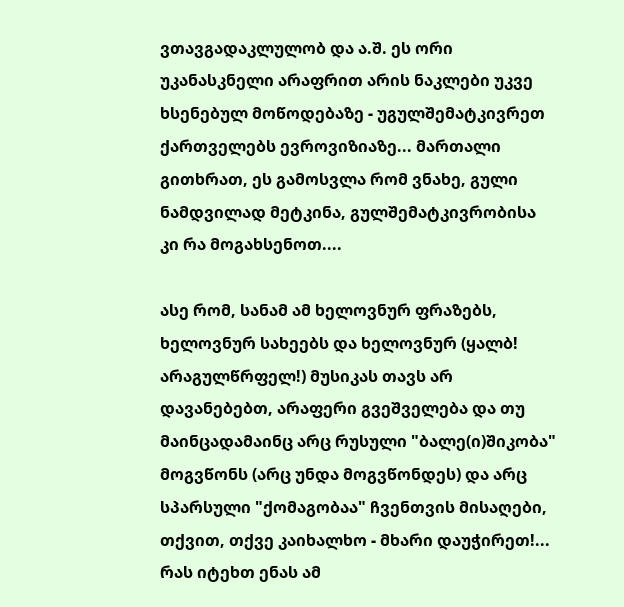ვთავგადაკლულობ და ა.შ. ეს ორი უკანასკნელი არაფრით არის ნაკლები უკვე ხსენებულ მოწოდებაზე - უგულშემატკივრეთ ქართველებს ევროვიზიაზე... მართალი გითხრათ, ეს გამოსვლა რომ ვნახე, გული ნამდვილად მეტკინა, გულშემატკივრობისა კი რა მოგახსენოთ....

ასე რომ, სანამ ამ ხელოვნურ ფრაზებს, ხელოვნურ სახეებს და ხელოვნურ (ყალბ! არაგულწრფელ!) მუსიკას თავს არ დავანებებთ, არაფერი გვეშველება და თუ მაინცადამაინც არც რუსული "ბალე(ი)შიკობა" მოგვწონს (არც უნდა მოგვწონდეს) და არც სპარსული "ქომაგობაა" ჩვენთვის მისაღები, თქვით, თქვე კაიხალხო - მხარი დაუჭირეთ!... რას იტეხთ ენას ამ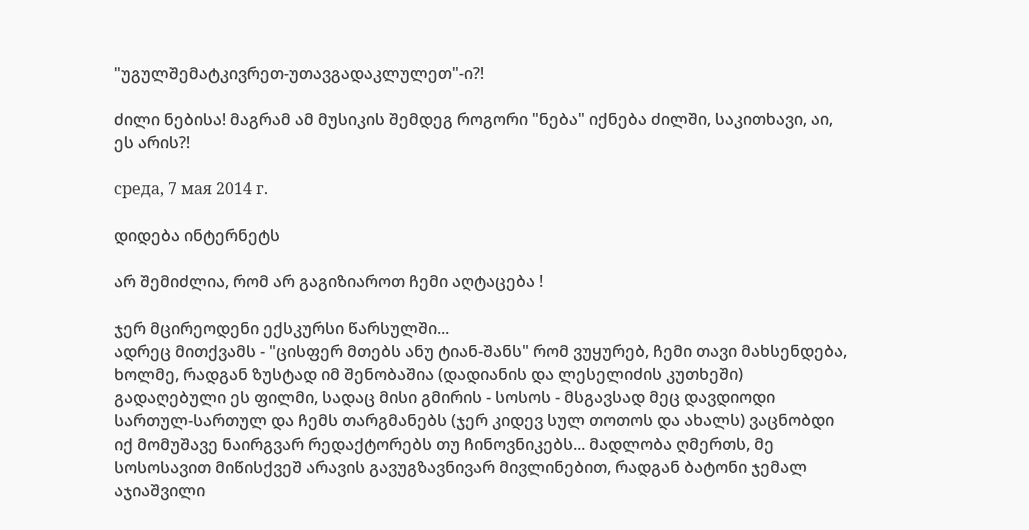"უგულშემატკივრეთ-უთავგადაკლულეთ"-ი?!

ძილი ნებისა! მაგრამ ამ მუსიკის შემდეგ როგორი "ნება" იქნება ძილში, საკითხავი, აი, ეს არის?!

среда, 7 мая 2014 г.

დიდება ინტერნეტს

არ შემიძლია, რომ არ გაგიზიაროთ ჩემი აღტაცება !

ჯერ მცირეოდენი ექსკურსი წარსულში...
ადრეც მითქვამს - "ცისფერ მთებს ანუ ტიან-შანს" რომ ვუყურებ, ჩემი თავი მახსენდება, ხოლმე, რადგან ზუსტად იმ შენობაშია (დადიანის და ლესელიძის კუთხეში) გადაღებული ეს ფილმი, სადაც მისი გმირის - სოსოს - მსგავსად მეც დავდიოდი სართულ-სართულ და ჩემს თარგმანებს (ჯერ კიდევ სულ თოთოს და ახალს) ვაცნობდი იქ მომუშავე ნაირგვარ რედაქტორებს თუ ჩინოვნიკებს... მადლობა ღმერთს, მე სოსოსავით მიწისქვეშ არავის გავუგზავნივარ მივლინებით, რადგან ბატონი ჯემალ აჯიაშვილი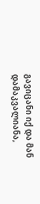გავიცანი იქ და მან დამაკვალიანა,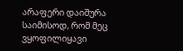არაფერი დაიშურა საიმისოდ, რომ მეც ვყოფილიყავი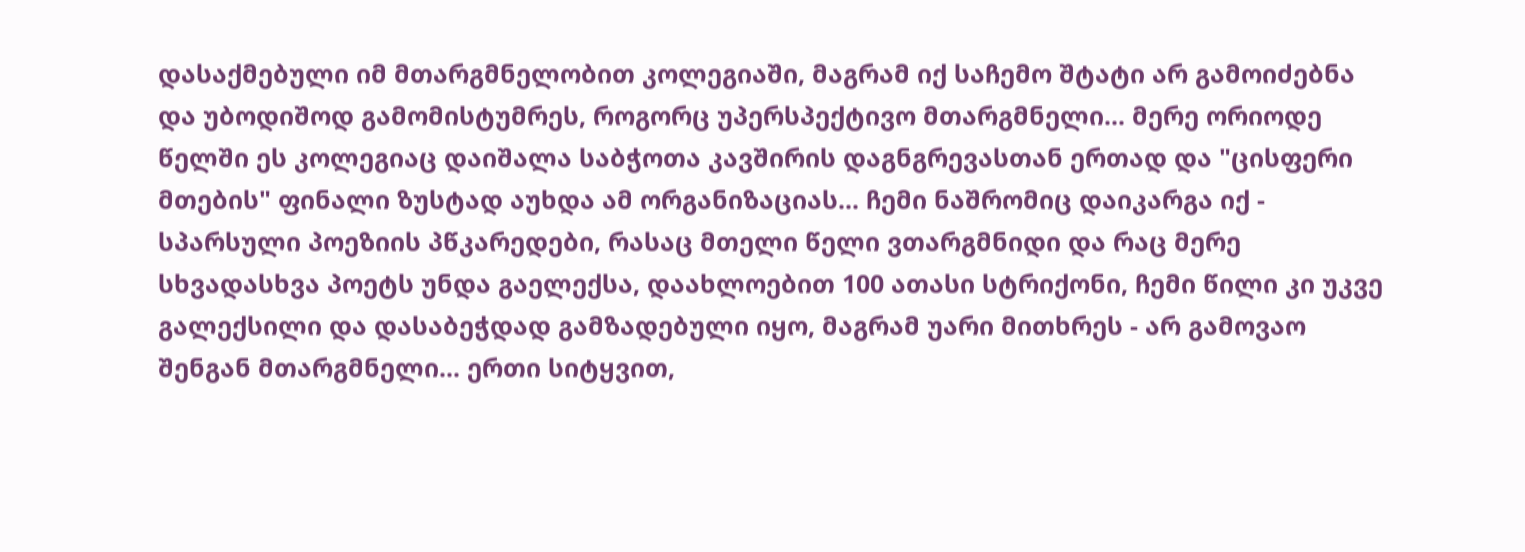დასაქმებული იმ მთარგმნელობით კოლეგიაში, მაგრამ იქ საჩემო შტატი არ გამოიძებნა და უბოდიშოდ გამომისტუმრეს, როგორც უპერსპექტივო მთარგმნელი... მერე ორიოდე წელში ეს კოლეგიაც დაიშალა საბჭოთა კავშირის დაგნგრევასთან ერთად და "ცისფერი მთების" ფინალი ზუსტად აუხდა ამ ორგანიზაციას... ჩემი ნაშრომიც დაიკარგა იქ - სპარსული პოეზიის პწკარედები, რასაც მთელი წელი ვთარგმნიდი და რაც მერე სხვადასხვა პოეტს უნდა გაელექსა, დაახლოებით 100 ათასი სტრიქონი, ჩემი წილი კი უკვე გალექსილი და დასაბეჭდად გამზადებული იყო, მაგრამ უარი მითხრეს - არ გამოვაო შენგან მთარგმნელი... ერთი სიტყვით,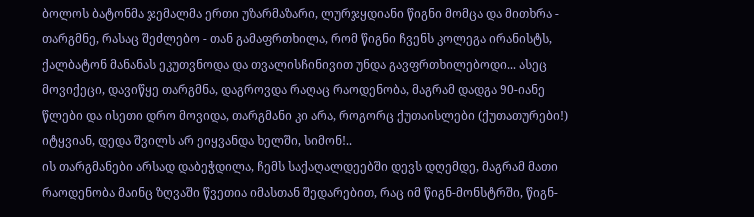ბოლოს ბატონმა ჯემალმა ერთი უზარმაზარი, ლურჯყდიანი წიგნი მომცა და მითხრა - თარგმნე, რასაც შეძლებო - თან გამაფრთხილა, რომ წიგნი ჩვენს კოლეგა ირანისტს, ქალბატონ მანანას ეკუთვნოდა და თვალისჩინივით უნდა გავფრთხილებოდი... ასეც მოვიქეცი, დავიწყე თარგმნა, დაგროვდა რაღაც რაოდენობა, მაგრამ დადგა 90-იანე წლები და ისეთი დრო მოვიდა, თარგმანი კი არა, როგორც ქუთაისლები (ქუთათურები!) იტყვიან, დედა შვილს არ ეიყვანდა ხელში, სიმონ!..
ის თარგმანები არსად დაბეჭდილა, ჩემს საქაღალდეებში დევს დღემდე, მაგრამ მათი რაოდენობა მაინც ზღვაში წვეთია იმასთან შედარებით, რაც იმ წიგნ-მონსტრში, წიგნ-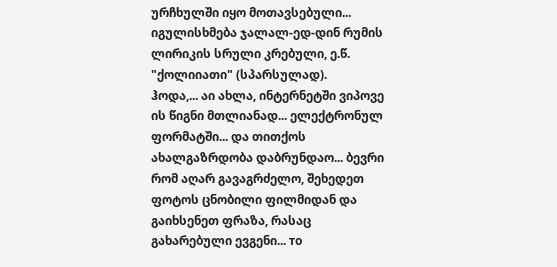ურჩხულში იყო მოთავსებული... იგულისხმება ჯალალ-ედ-დინ რუმის ლირიკის სრული კრებული, ე.წ. "ქოლიიათი" (სპარსულად).
ჰოდა,... აი ახლა, ინტერნეტში ვიპოვე ის წიგნი მთლიანად... ელექტრონულ ფორმატში... და თითქოს ახალგაზრდობა დაბრუნდაო... ბევრი რომ აღარ გავაგრძელო, შეხედეთ ფოტოს ცნობილი ფილმიდან და გაიხსენეთ ფრაზა, რასაც გახარებული ევგენი... то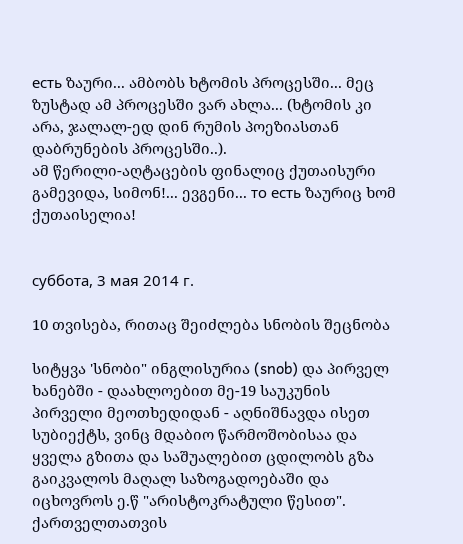есть ზაური... ამბობს ხტომის პროცესში... მეც ზუსტად ამ პროცესში ვარ ახლა... (ხტომის კი არა, ჯალალ-ედ დინ რუმის პოეზიასთან დაბრუნების პროცესში..).
ამ წერილი-აღტაცების ფინალიც ქუთაისური გამევიდა, სიმონ!... ევგენი... то есть ზაურიც ხომ ქუთაისელია!


суббота, 3 мая 2014 г.

10 თვისება, რითაც შეიძლება სნობის შეცნობა

სიტყვა 'სნობი" ინგლისურია (snob) და პირველ ხანებში - დაახლოებით მე-19 საუკუნის პირველი მეოთხედიდან - აღნიშნავდა ისეთ სუბიექტს, ვინც მდაბიო წარმოშობისაა და ყველა გზითა და საშუალებით ცდილობს გზა გაიკვალოს მაღალ საზოგადოებაში და იცხოვროს ე.წ "არისტოკრატული წესით". ქართველთათვის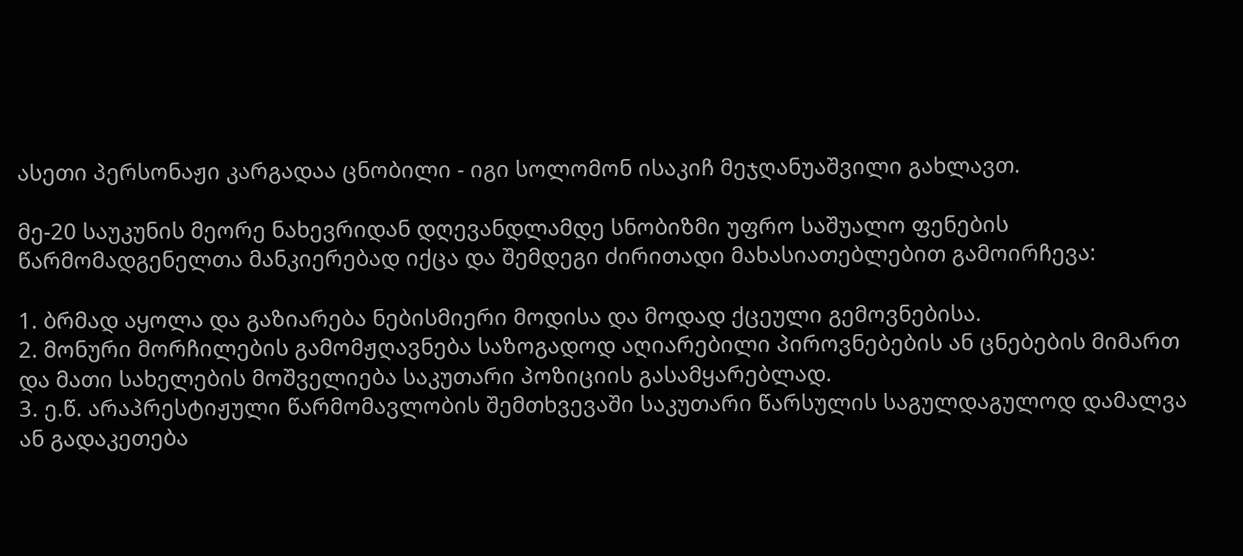ასეთი პერსონაჟი კარგადაა ცნობილი - იგი სოლომონ ისაკიჩ მეჯღანუაშვილი გახლავთ.

მე-20 საუკუნის მეორე ნახევრიდან დღევანდლამდე სნობიზმი უფრო საშუალო ფენების წარმომადგენელთა მანკიერებად იქცა და შემდეგი ძირითადი მახასიათებლებით გამოირჩევა:

1. ბრმად აყოლა და გაზიარება ნებისმიერი მოდისა და მოდად ქცეული გემოვნებისა.
2. მონური მორჩილების გამომჟღავნება საზოგადოდ აღიარებილი პიროვნებების ან ცნებების მიმართ და მათი სახელების მოშველიება საკუთარი პოზიციის გასამყარებლად.
3. ე.წ. არაპრესტიჟული წარმომავლობის შემთხვევაში საკუთარი წარსულის საგულდაგულოდ დამალვა ან გადაკეთება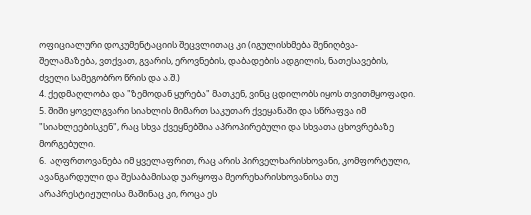ოფიციალური დოკუმენტაციის შეცვლითაც კი (იგულისხმება შენიღბვა-შელამაზება, ვთქვათ, გვარის, ეროვნების, დაბადების ადგილის, ნათესავების, ძველი სამეგობრო წრის და ა.შ.)
4. ქედმაღლობა და "ზემოდან ყურება" მათკენ, ვინც ცდილობს იყოს თვითმყოფადი.
5. შიში ყოველგვარი სიახლის მიმართ საკუთარ ქვეყანაში და სწრაფვა იმ "სიახლეებისკენ", რაც სხვა ქვეყნებშია აპროპირებული და სხვათა ცხოვრებაზე მორგებული.
6.  აღფრთოვანება იმ ყველაფრით, რაც არის პირველხარისხოვანი, კომფორტული, ავანგარდული და შესაბამისად უარყოფა მეორეხარისხოვანისა თუ არაპრესტიჟულისა მაშინაც კი, როცა ეს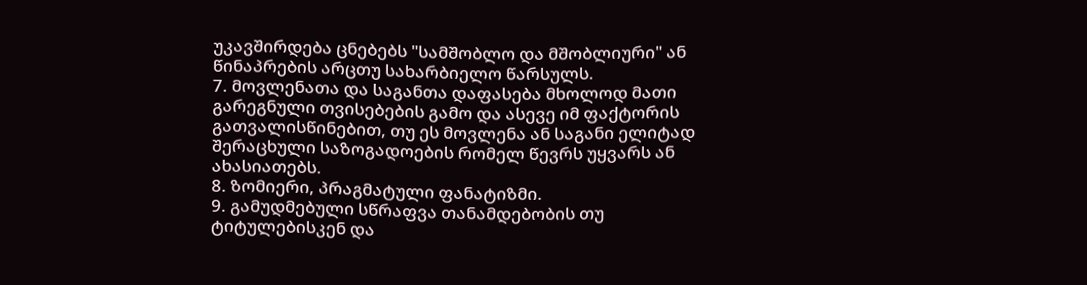უკავშირდება ცნებებს "სამშობლო და მშობლიური" ან წინაპრების არცთუ სახარბიელო წარსულს.
7. მოვლენათა და საგანთა დაფასება მხოლოდ მათი გარეგნული თვისებების გამო და ასევე იმ ფაქტორის გათვალისწინებით, თუ ეს მოვლენა ან საგანი ელიტად შერაცხული საზოგადოების რომელ წევრს უყვარს ან ახასიათებს.
8. ზომიერი, პრაგმატული ფანატიზმი.
9. გამუდმებული სწრაფვა თანამდებობის თუ ტიტულებისკენ და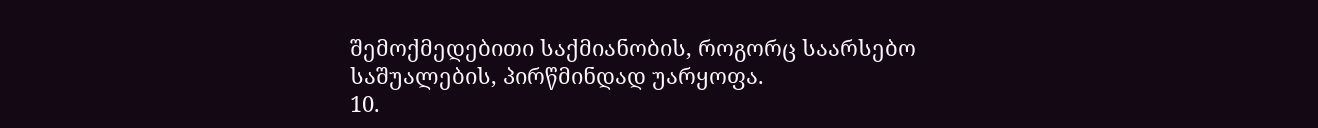შემოქმედებითი საქმიანობის, როგორც საარსებო საშუალების, პირწმინდად უარყოფა.
10.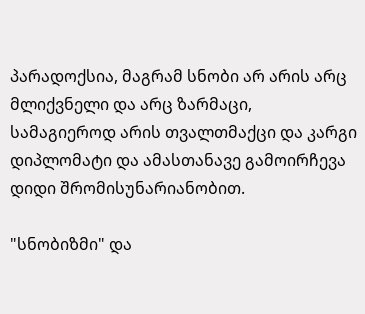პარადოქსია, მაგრამ სნობი არ არის არც მლიქვნელი და არც ზარმაცი, სამაგიეროდ არის თვალთმაქცი და კარგი დიპლომატი და ამასთანავე გამოირჩევა დიდი შრომისუნარიანობით.

"სნობიზმი" და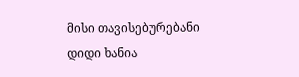მისი თავისებურებანი დიდი ხანია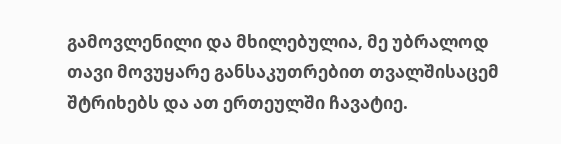გამოვლენილი და მხილებულია, მე უბრალოდ თავი მოვუყარე განსაკუთრებით თვალშისაცემ შტრიხებს და ათ ერთეულში ჩავატიე.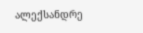ალექსანდრე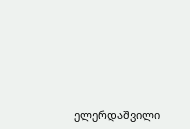ელერდაშვილი